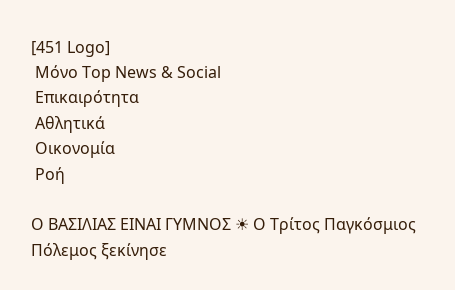[451 Logo]
 Μόνο Top News & Social
 Επικαιρότητα
 Αθλητικά
 Οικονομία
 Ροή

Ο ΒΑΣΙΛΙΑΣ ΕΙΝΑΙ ΓΥΜΝΟΣ ☀ Ο Τρίτος Παγκόσμιος Πόλεμος ξεκίνησε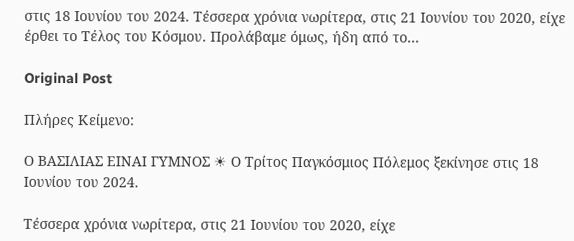στις 18 Ιουνίου του 2024. Τέσσερα χρόνια νωρίτερα, στις 21 Ιουνίου του 2020, είχε έρθει το Τέλος του Κόσμου. Προλάβαμε όμως, ήδη από το...

Original Post

Πλήρες Κείμενο:

Ο ΒΑΣΙΛΙΑΣ ΕΙΝΑΙ ΓΥΜΝΟΣ ☀ Ο Τρίτος Παγκόσμιος Πόλεμος ξεκίνησε στις 18 Ιουνίου του 2024.

Τέσσερα χρόνια νωρίτερα, στις 21 Ιουνίου του 2020, είχε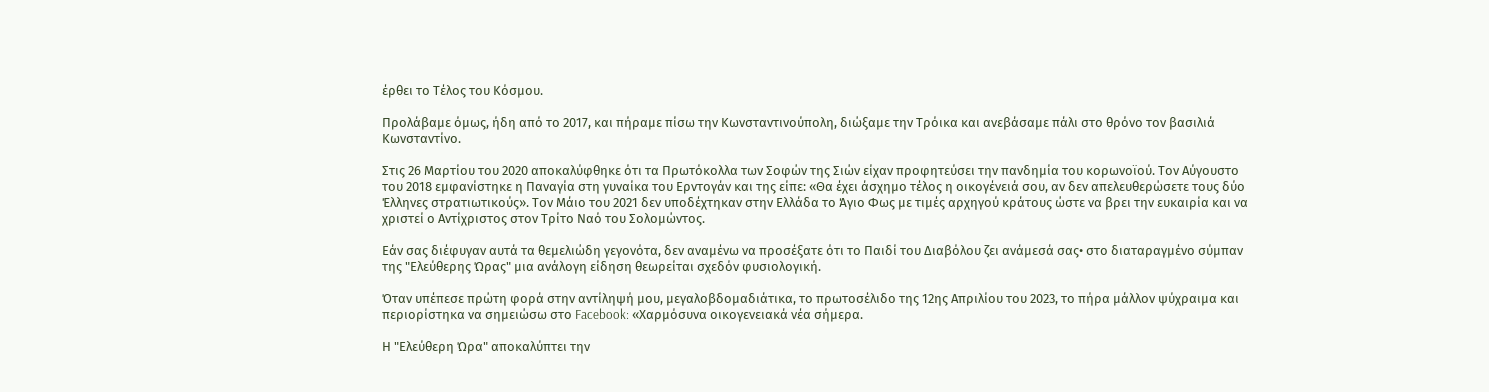έρθει το Τέλος του Κόσμου.

Προλάβαμε όμως, ήδη από το 2017, και πήραμε πίσω την Κωνσταντινούπολη, διώξαμε την Τρόικα και ανεβάσαμε πάλι στο θρόνο τον βασιλιά Κωνσταντίνο.

Στις 26 Μαρτίου του 2020 αποκαλύφθηκε ότι τα Πρωτόκολλα των Σοφών της Σιών είχαν προφητεύσει την πανδημία του κορωνοϊού. Τον Αύγουστο του 2018 εμφανίστηκε η Παναγία στη γυναίκα του Ερντογάν και της είπε: «Θα έχει άσχημο τέλος η οικογένειά σου, αν δεν απελευθερώσετε τους δύο Έλληνες στρατιωτικούς». Τον Μάιο του 2021 δεν υποδέχτηκαν στην Ελλάδα το Άγιο Φως με τιμές αρχηγού κράτους ώστε να βρει την ευκαιρία και να χριστεί ο Αντίχριστος στον Τρίτο Ναό του Σολομώντος.

Εάν σας διέφυγαν αυτά τα θεμελιώδη γεγονότα, δεν αναμένω να προσέξατε ότι το Παιδί του Διαβόλου ζει ανάμεσά σας• στο διαταραγμένο σύμπαν της "Ελεύθερης Ώρας" μια ανάλογη είδηση θεωρείται σχεδόν φυσιολογική.

Όταν υπέπεσε πρώτη φορά στην αντίληψή μου, μεγαλοβδομαδιάτικα, το πρωτοσέλιδο της 12ης Απριλίου του 2023, το πήρα μάλλον ψύχραιμα και περιορίστηκα να σημειώσω στο Facebook: «Χαρμόσυνα οικογενειακά νέα σήμερα.

Η "Ελεύθερη Ώρα" αποκαλύπτει την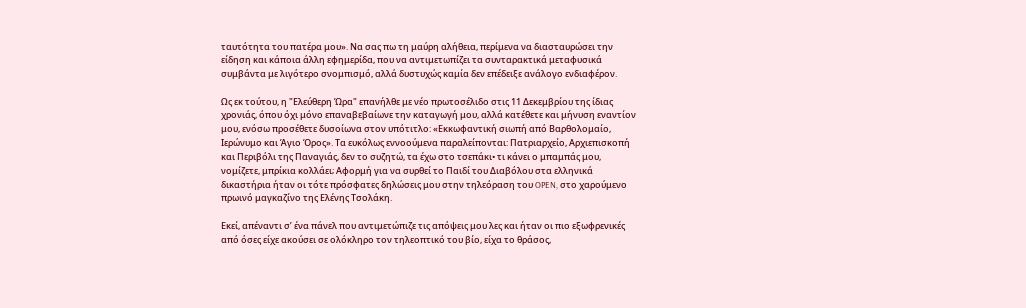ταυτότητα του πατέρα μου». Να σας πω τη μαύρη αλήθεια, περίμενα να διασταυρώσει την είδηση και κάποια άλλη εφημερίδα, που να αντιμετωπίζει τα συνταρακτικά μεταφυσικά συμβάντα με λιγότερο σνομπισμό, αλλά δυστυχώς καμία δεν επέδειξε ανάλογο ενδιαφέρον.

Ως εκ τούτου, η "Ελεύθερη Ώρα" επανήλθε με νέο πρωτοσέλιδο στις 11 Δεκεμβρίου της ίδιας χρονιάς, όπου όχι μόνο επαναβεβαίωνε την καταγωγή μου, αλλά κατέθετε και μήνυση εναντίον μου, ενόσω προσέθετε δυσοίωνα στον υπότιτλο: «Εκκωφαντική σιωπή από Βαρθολομαίο, Ιερώνυμο και Άγιο Όρος». Τα ευκόλως εννοούμενα παραλείπονται: Πατριαρχείο, Αρχιεπισκοπή και Περιβόλι της Παναγιάς, δεν το συζητώ, τα έχω στο τσεπάκι• τι κάνει ο μπαμπάς μου, νομίζετε, μπρίκια κολλάει; Αφορμή για να συρθεί το Παιδί του Διαβόλου στα ελληνικά δικαστήρια ήταν οι τότε πρόσφατες δηλώσεις μου στην τηλεόραση του OPEN, στο χαρούμενο πρωινό μαγκαζίνο της Ελένης Τσολάκη.

Εκεί, απέναντι σ’ ένα πάνελ που αντιμετώπιζε τις απόψεις μου λες και ήταν οι πιο εξωφρενικές από όσες είχε ακούσει σε ολόκληρο τον τηλεοπτικό του βίο, είχα το θράσος,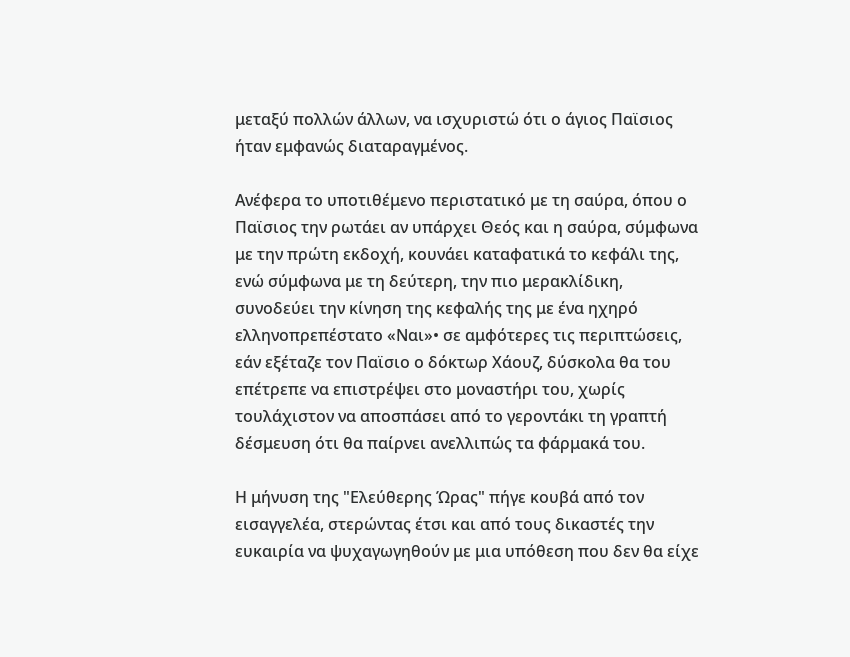μεταξύ πολλών άλλων, να ισχυριστώ ότι ο άγιος Παϊσιος ήταν εμφανώς διαταραγμένος.

Ανέφερα το υποτιθέμενο περιστατικό με τη σαύρα, όπου ο Παϊσιος την ρωτάει αν υπάρχει Θεός και η σαύρα, σύμφωνα με την πρώτη εκδοχή, κουνάει καταφατικά το κεφάλι της, ενώ σύμφωνα με τη δεύτερη, την πιο μερακλίδικη, συνοδεύει την κίνηση της κεφαλής της με ένα ηχηρό ελληνοπρεπέστατο «Ναι»• σε αμφότερες τις περιπτώσεις, εάν εξέταζε τον Παϊσιο ο δόκτωρ Χάουζ, δύσκολα θα του επέτρεπε να επιστρέψει στο μοναστήρι του, χωρίς τουλάχιστον να αποσπάσει από το γεροντάκι τη γραπτή δέσμευση ότι θα παίρνει ανελλιπώς τα φάρμακά του.

Η μήνυση της "Ελεύθερης Ώρας" πήγε κουβά από τον εισαγγελέα, στερώντας έτσι και από τους δικαστές την ευκαιρία να ψυχαγωγηθούν με μια υπόθεση που δεν θα είχε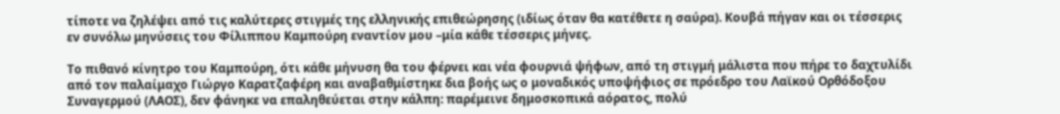τίποτε να ζηλέψει από τις καλύτερες στιγμές της ελληνικής επιθεώρησης (ιδίως όταν θα κατέθετε η σαύρα). Κουβά πήγαν και οι τέσσερις εν συνόλω μηνύσεις του Φίλιππου Καμπούρη εναντίον μου –μία κάθε τέσσερις μήνες.

Το πιθανό κίνητρο του Καμπούρη, ότι κάθε μήνυση θα του φέρνει και νέα φουρνιά ψήφων, από τη στιγμή μάλιστα που πήρε το δαχτυλίδι από τον παλαίμαχο Γιώργο Καρατζαφέρη και αναβαθμίστηκε δια βοής ως ο μοναδικός υποψήφιος σε πρόεδρο του Λαϊκού Ορθόδοξου Συναγερμού (ΛΑΟΣ), δεν φάνηκε να επαληθεύεται στην κάλπη: παρέμεινε δημοσκοπικά αόρατος, πολύ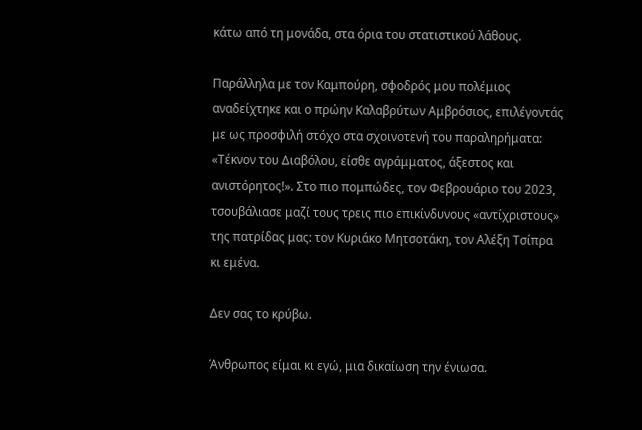κάτω από τη μονάδα, στα όρια του στατιστικού λάθους.

Παράλληλα με τον Καμπούρη, σφοδρός μου πολέμιος αναδείχτηκε και ο πρώην Καλαβρύτων Αμβρόσιος, επιλέγοντάς με ως προσφιλή στόχο στα σχοινοτενή του παραληρήματα: «Τέκνον του Διαβόλου, είσθε αγράμματος, άξεστος και ανιστόρητος!». Στο πιο πομπώδες, τον Φεβρουάριο του 2023, τσουβάλιασε μαζί τους τρεις πιο επικίνδυνους «αντίχριστους» της πατρίδας μας: τον Κυριάκο Μητσοτάκη, τον Αλέξη Τσίπρα κι εμένα.

Δεν σας το κρύβω.

Άνθρωπος είμαι κι εγώ, μια δικαίωση την ένιωσα.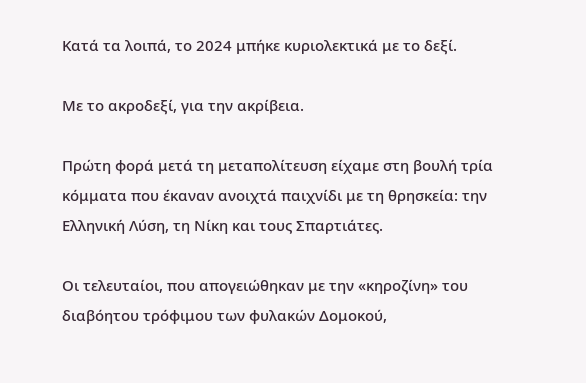Κατά τα λοιπά, το 2024 μπήκε κυριολεκτικά με το δεξί.

Με το ακροδεξί, για την ακρίβεια.

Πρώτη φορά μετά τη μεταπολίτευση είχαμε στη βουλή τρία κόμματα που έκαναν ανοιχτά παιχνίδι με τη θρησκεία: την Ελληνική Λύση, τη Νίκη και τους Σπαρτιάτες.

Οι τελευταίοι, που απογειώθηκαν με την «κηροζίνη» του διαβόητου τρόφιμου των φυλακών Δομοκού,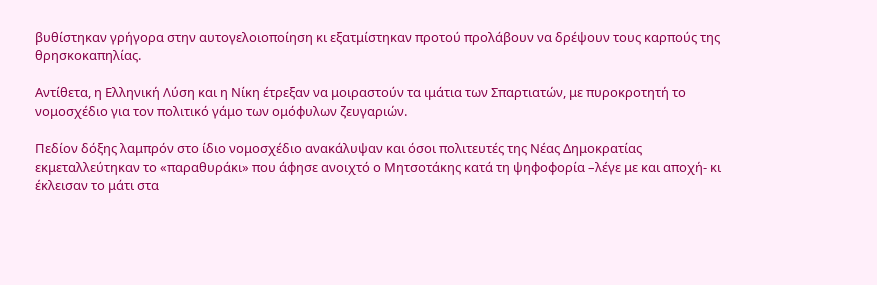βυθίστηκαν γρήγορα στην αυτογελοιοποίηση κι εξατμίστηκαν προτού προλάβουν να δρέψουν τους καρπούς της θρησκοκαπηλίας.

Αντίθετα, η Ελληνική Λύση και η Νίκη έτρεξαν να μοιραστούν τα ιμάτια των Σπαρτιατών, με πυροκροτητή το νομοσχέδιο για τον πολιτικό γάμο των ομόφυλων ζευγαριών.

Πεδίον δόξης λαμπρόν στο ίδιο νομοσχέδιο ανακάλυψαν και όσοι πολιτευτές της Νέας Δημοκρατίας εκμεταλλεύτηκαν το «παραθυράκι» που άφησε ανοιχτό ο Μητσοτάκης κατά τη ψηφοφορία –λέγε με και αποχή- κι έκλεισαν το μάτι στα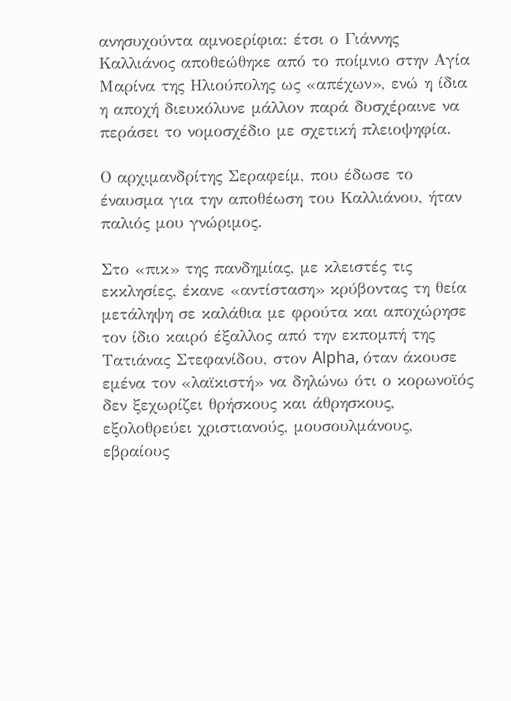ανησυχούντα αμνοερίφια: έτσι ο Γιάννης Καλλιάνος αποθεώθηκε από το ποίμνιο στην Αγία Μαρίνα της Ηλιούπολης ως «απέχων», ενώ η ίδια η αποχή διευκόλυνε μάλλον παρά δυσχέραινε να περάσει το νομοσχέδιο με σχετική πλειοψηφία.

Ο αρχιμανδρίτης Σεραφείμ, που έδωσε το έναυσμα για την αποθέωση του Καλλιάνου, ήταν παλιός μου γνώριμος.

Στο «πικ» της πανδημίας, με κλειστές τις εκκλησίες, έκανε «αντίσταση» κρύβοντας τη θεία μετάληψη σε καλάθια με φρούτα και αποχώρησε τον ίδιο καιρό έξαλλος από την εκπομπή της Τατιάνας Στεφανίδου, στον Alpha, όταν άκουσε εμένα τον «λαϊκιστή» να δηλώνω ότι ο κορωνοϊός δεν ξεχωρίζει θρήσκους και άθρησκους, εξολοθρεύει χριστιανούς, μουσουλμάνους, εβραίους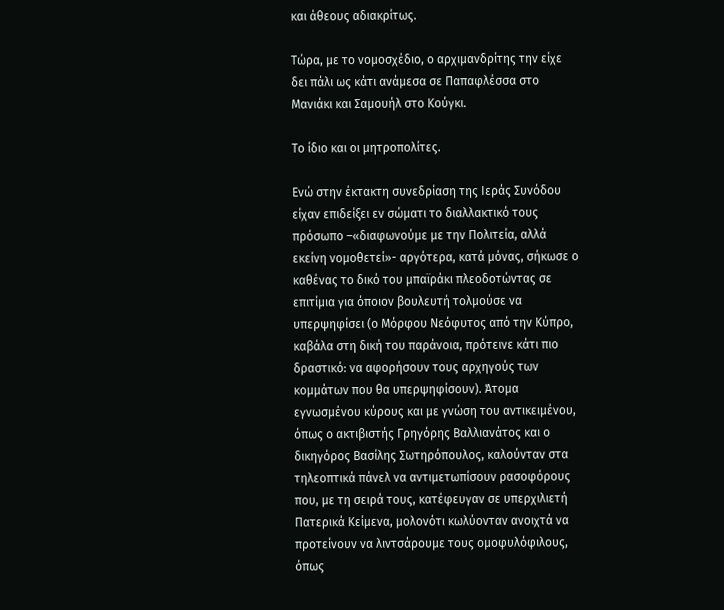και άθεους αδιακρίτως.

Τώρα, με το νομοσχέδιο, ο αρχιμανδρίτης την είχε δει πάλι ως κάτι ανάμεσα σε Παπαφλέσσα στο Μανιάκι και Σαμουήλ στο Κούγκι.

Το ίδιο και οι μητροπολίτες.

Ενώ στην έκτακτη συνεδρίαση της Ιεράς Συνόδου είχαν επιδείξει εν σώματι το διαλλακτικό τους πρόσωπο –«διαφωνούμε με την Πολιτεία, αλλά εκείνη νομοθετεί»- αργότερα, κατά μόνας, σήκωσε ο καθένας το δικό του μπαϊράκι πλεοδοτώντας σε επιτίμια για όποιον βουλευτή τολμούσε να υπερψηφίσει (ο Μόρφου Νεόφυτος από την Κύπρο, καβάλα στη δική του παράνοια, πρότεινε κάτι πιο δραστικό: να αφορήσουν τους αρχηγούς των κομμάτων που θα υπερψηφίσουν). Άτομα εγνωσμένου κύρους και με γνώση του αντικειμένου, όπως ο ακτιβιστής Γρηγόρης Βαλλιανάτος και ο δικηγόρος Βασίλης Σωτηρόπουλος, καλούνταν στα τηλεοπτικά πάνελ να αντιμετωπίσουν ρασοφόρους που, με τη σειρά τους, κατέφευγαν σε υπερχιλιετή Πατερικά Κείμενα, μολονότι κωλύονταν ανοιχτά να προτείνουν να λιντσάρουμε τους ομοφυλόφιλους, όπως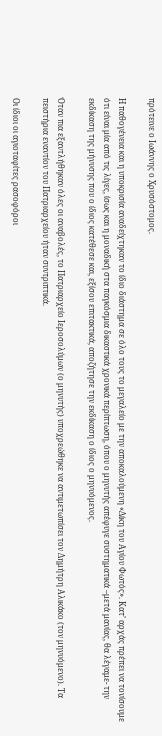πρότεινε ο Ιωάννης ο Χρυσόστομος.

Η παθογένεια και η υποκρισία αναδείχτηκαν το ίδιο διάστημα σε όλο τους το μεγαλείο με την αποκαλούμενη «Δίκη του Αγίου Φωτός». Κατ’ αρχάς πρέπει να τονίσουμε ότι είναι μία από τις λίγες, ίσως και η μοναδική στα παγκόσμια δικαστικά χρονικά περίπτωση, όπου ο μηνυτής απέφυγε συστηματικά –μετά μανίας, θα λέγαμε- την εκδίκαση της μήνυσης που ο ίδιος κατέθεσε και, εξίσου επιτακτικά, αποζήτησε την εκδίκαση ο ίδιος ο μηνυόμενος.

Όταν πια εξαντλήθηκαν όλες οι αναβολές, το Πατριαρχείο Ιεροσολύμων (ο μηνυτής) υποχρεώθηκε να αντιμετωπίσει τον Δημήτρη Αλικάκο (τον μηνυόμενο). Τα πειστήρια εναντίον του Πατριαρχείου ήταν συντριπτικά.

Οι ίδιοι οι αγιοταφίτες ρασοφόροι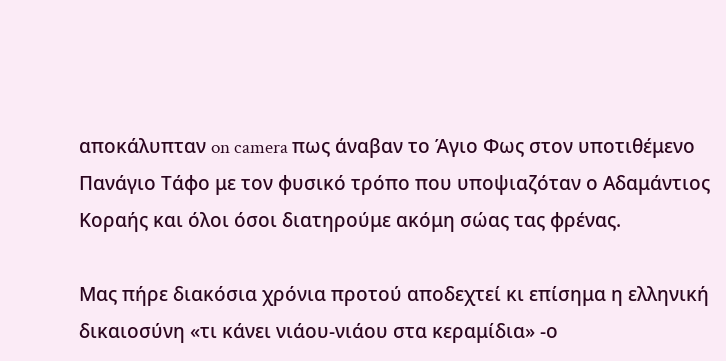αποκάλυπταν on camera πως άναβαν το Άγιο Φως στον υποτιθέμενο Πανάγιο Τάφο με τον φυσικό τρόπο που υποψιαζόταν ο Αδαμάντιος Κοραής και όλοι όσοι διατηρούμε ακόμη σώας τας φρένας.

Μας πήρε διακόσια χρόνια προτού αποδεχτεί κι επίσημα η ελληνική δικαιοσύνη «τι κάνει νιάου-νιάου στα κεραμίδια» -ο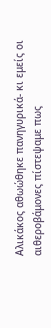Αλικάκος αθωώθηκε πανηγυρικά- κι εμείς οι αιθεροβάμονες πίστεψαμε πως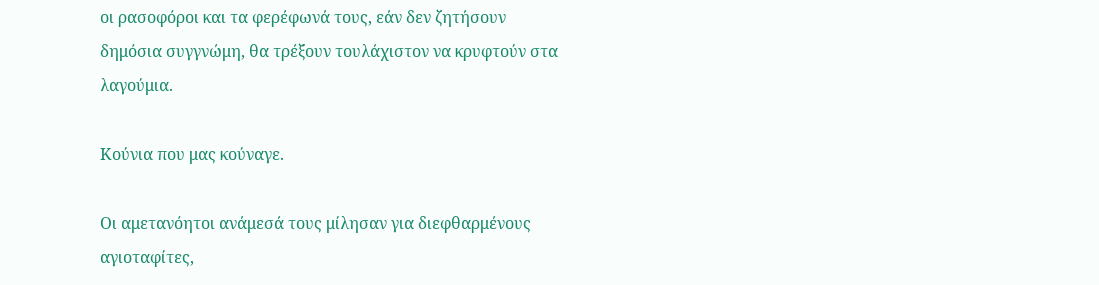οι ρασοφόροι και τα φερέφωνά τους, εάν δεν ζητήσουν δημόσια συγγνώμη, θα τρέξουν τουλάχιστον να κρυφτούν στα λαγούμια.

Κούνια που μας κούναγε.

Οι αμετανόητοι ανάμεσά τους μίλησαν για διεφθαρμένους αγιοταφίτες,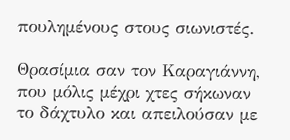πουλημένους στους σιωνιστές.

Θρασίμια σαν τον Καραγιάννη, που μόλις μέχρι χτες σήκωναν το δάχτυλο και απειλούσαν με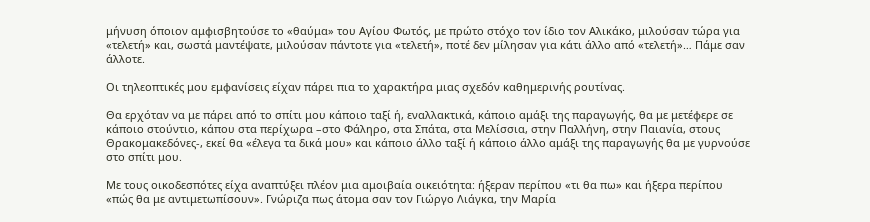μήνυση όποιον αμφισβητούσε το «θαύμα» του Αγίου Φωτός, με πρώτο στόχο τον ίδιο τον Αλικάκο, μιλούσαν τώρα για «τελετή» και, σωστά μαντέψατε, μιλούσαν πάντοτε για «τελετή», ποτέ δεν μίλησαν για κάτι άλλο από «τελετή»… Πάμε σαν άλλοτε.

Οι τηλεοπτικές μου εμφανίσεις είχαν πάρει πια το χαρακτήρα μιας σχεδόν καθημερινής ρουτίνας.

Θα ερχόταν να με πάρει από το σπίτι μου κάποιο ταξί ή, εναλλακτικά, κάποιο αμάξι της παραγωγής, θα με μετέφερε σε κάποιο στούντιο, κάπου στα περίχωρα –στο Φάληρο, στα Σπάτα, στα Μελίσσια, στην Παλλήνη, στην Παιανία, στους Θρακομακεδόνες-, εκεί θα «έλεγα τα δικά μου» και κάποιο άλλο ταξί ή κάποιο άλλο αμάξι της παραγωγής θα με γυρνούσε στο σπίτι μου.

Με τους οικοδεσπότες είχα αναπτύξει πλέον μια αμοιβαία οικειότητα: ήξεραν περίπου «τι θα πω» και ήξερα περίπου «πώς θα με αντιμετωπίσουν». Γνώριζα πως άτομα σαν τον Γιώργο Λιάγκα, την Μαρία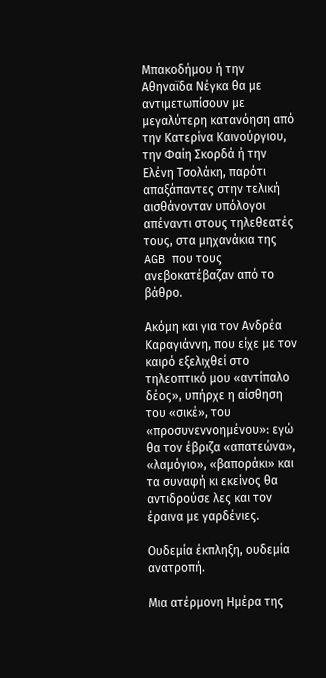Μπακοδήμου ή την Αθηναϊδα Νέγκα θα με αντιμετωπίσουν με μεγαλύτερη κατανόηση από την Κατερίνα Καινούργιου, την Φαίη Σκορδά ή την Ελένη Τσολάκη, παρότι απαξάπαντες στην τελική αισθάνονταν υπόλογοι απέναντι στους τηλεθεατές τους, στα μηχανάκια της AGB που τους ανεβοκατέβαζαν από το βάθρο.

Ακόμη και για τον Ανδρέα Καραγιάννη, που είχε με τον καιρό εξελιχθεί στο τηλεοπτικό μου «αντίπαλο δέος», υπήρχε η αίσθηση του «σικέ», του «προσυνεννοημένου»: εγώ θα τον έβριζα «απατεώνα», «λαμόγιο», «βαποράκι» και τα συναφή κι εκείνος θα αντιδρούσε λες και τον έραινα με γαρδένιες.

Ουδεμία έκπληξη, ουδεμία ανατροπή.

Μια ατέρμονη Ημέρα της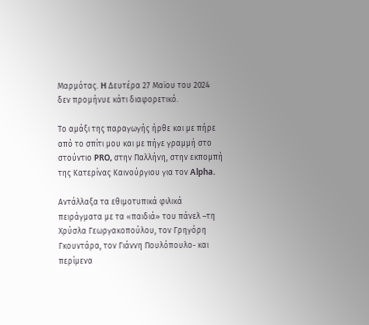Μαρμότας. H Δευτέρα 27 Μαϊου του 2024 δεν προμήνυε κάτι διαφορετικό.

Το αμάξι της παραγωγής ήρθε και με πήρε από το σπίτι μου και με πήγε γραμμή στο στούντιο PRO, στην Παλλήνη, στην εκπομπή της Κατερίνας Καινούργιου για τον Alpha.

Αντάλλαξα τα εθιμοτυπικά φιλικά πειράγματα με τα «παιδιά» του πάνελ –τη Χρύσλα Γεωργακοπούλου, τον Γρηγόρη Γκουντάρα, τον Γιάννη Πουλόπουλο- και περίμενα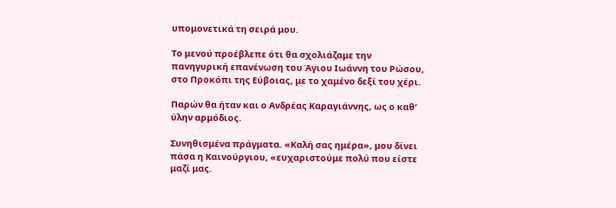υπομονετικά τη σειρά μου.

Το μενού προέβλεπε ότι θα σχολιάζαμε την πανηγυρική επανένωση του Άγιου Ιωάννη του Ρώσου, στο Προκόπι της Εύβοιας, με το χαμένο δεξί του χέρι.

Παρών θα ήταν και ο Ανδρέας Καραγιάννης, ως ο καθ’ ύλην αρμόδιος.

Συνηθισμένα πράγματα. «Καλή σας ημέρα», μου δίνει πάσα η Καινούργιου, «ευχαριστούμε πολύ που είστε μαζί μας.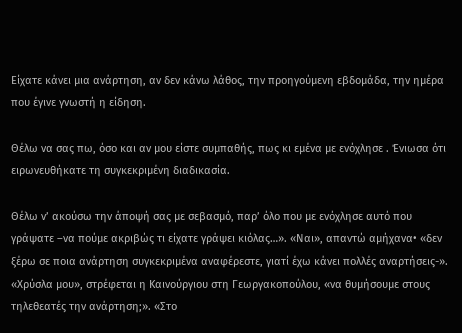Είχατε κάνει μια ανάρτηση, αν δεν κάνω λάθος, την προηγούμενη εβδομάδα, την ημέρα που έγινε γνωστή η είδηση.

Θέλω να σας πω, όσο και αν μου είστε συμπαθής, πως κι εμένα με ενόχλησε . Ένιωσα ότι ειρωνευθήκατε τη συγκεκριμένη διαδικασία.

Θέλω ν’ ακούσω την άποψή σας με σεβασμό, παρ’ όλο που με ενόχλησε αυτό που γράψατε –να πούμε ακριβώς τι είχατε γράψει κιόλας…». «Ναι», απαντώ αμήχανα• «δεν ξέρω σε ποια ανάρτηση συγκεκριμένα αναφέρεστε, γιατί έχω κάνει πολλές αναρτήσεις-». «Χρύσλα μου», στρέφεται η Καινούργιου στη Γεωργακοπούλου, «να θυμήσουμε στους τηλεθεατές την ανάρτηση;». «Στο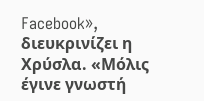Facebook», διευκρινίζει η Χρύσλα. «Μόλις έγινε γνωστή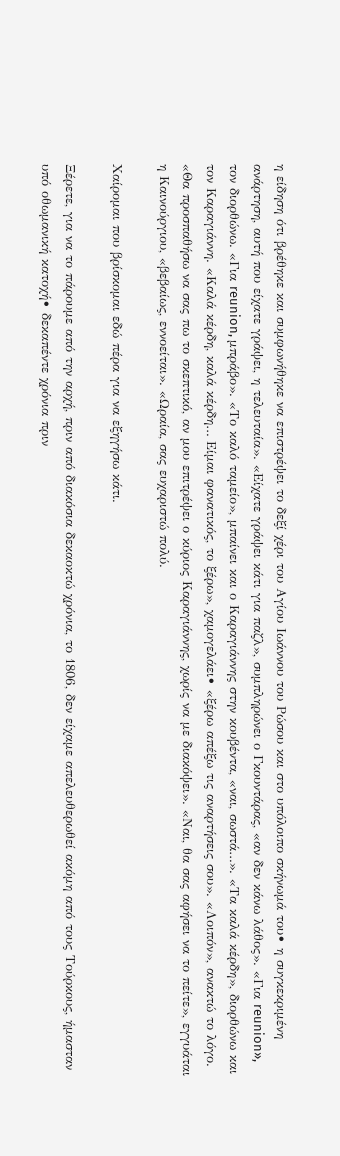η είδηση ότι βρέθηκε και συμφωνήθηκε να επιστρέψει το δεξί χέρι του Αγίου Ιωάννου του Ρώσου και στο υπόλοιπο σκήνωμά του• η συγκεκριμένη ανάρτηση, αυτή που είχατε γράψει, η τελευταία». «Είχατε γράψει κάτι για παζλ», συμπληρώνει ο Γκουντάρας, «αν δεν κάνω λάθος». «Για reunion», τον διορθώνω. «Για reunion, μπράβο». «Το καλό ταμείο», μπαίνει και ο Καραγιάννης στην κουβέντα, «ναι, σωστά…». «Τα καλά κέρδη», διορθώνω και τον Καραγιάννη. «Καλά κέρδη, καλά κέρδη… Είμαι φανατικός, το ξέρω», χαμογελάει• «ξέρω απέξω τις αναρτήσεις σου». «Λοιπόν», ανακτώ το λόγο. «Θα προσπαθήσω να σας πω το σκεπτικό, αν μου επιτρέψει ο κύριος Καραγιάννης, χωρίς να με διακόψει». «Ναι, θα σας αφήσει να το πείτε», εγγυάται η Καινούργιου, «βεβαίως, εννοείται». «Ωραία, σας ευχαριστώ πολύ.

Χαίρομαι που βρίσκομαι εδώ πέρα για να εξηγήσω κάτι.

Ξέρετε, για να το πάρουμε από την αρχή, πριν από διακόσια δεκαοκτώ χρόνια, το 1806, δεν είχαμε απελευθερωθεί ακόμη από τους Τούρκους, ήμασταν υπό οθωμανική κατοχή• δεκαπέντε χρόνια πριν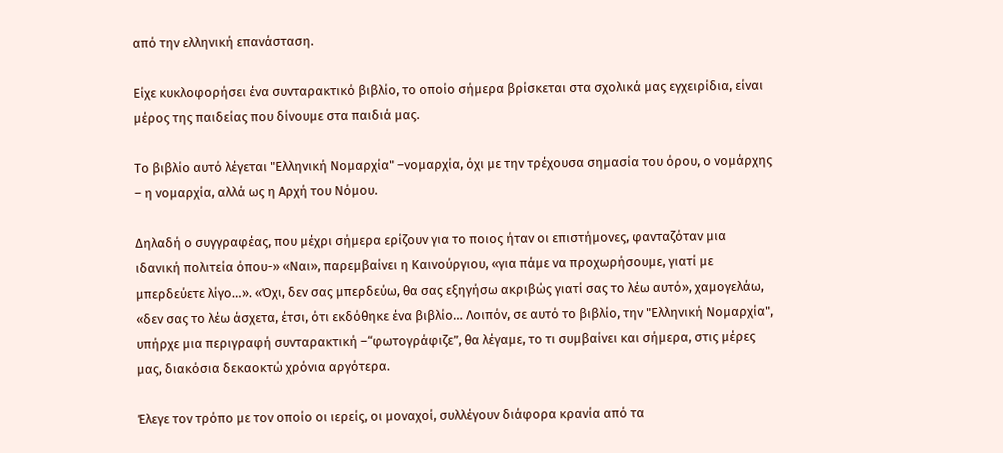από την ελληνική επανάσταση.

Είχε κυκλοφορήσει ένα συνταρακτικό βιβλίο, το οποίο σήμερα βρίσκεται στα σχολικά μας εγχειρίδια, είναι μέρος της παιδείας που δίνουμε στα παιδιά μας.

Το βιβλίο αυτό λέγεται "Ελληνική Νομαρχία" –νομαρχία, όχι με την τρέχουσα σημασία του όρου, ο νομάρχης – η νομαρχία, αλλά ως η Αρχή του Νόμου.

Δηλαδή ο συγγραφέας, που μέχρι σήμερα ερίζουν για το ποιος ήταν οι επιστήμονες, φανταζόταν μια ιδανική πολιτεία όπου-» «Ναι», παρεμβαίνει η Καινούργιου, «για πάμε να προχωρήσουμε, γιατί με μπερδεύετε λίγο…». «Όχι, δεν σας μπερδεύω, θα σας εξηγήσω ακριβώς γιατί σας το λέω αυτό», χαμογελάω, «δεν σας το λέω άσχετα, έτσι, ότι εκδόθηκε ένα βιβλίο… Λοιπόν, σε αυτό το βιβλίο, την "Ελληνική Νομαρχία", υπήρχε μια περιγραφή συνταρακτική –“φωτογράφιζε”, θα λέγαμε, το τι συμβαίνει και σήμερα, στις μέρες μας, διακόσια δεκαοκτώ χρόνια αργότερα.

Έλεγε τον τρόπο με τον οποίο οι ιερείς, οι μοναχοί, συλλέγουν διάφορα κρανία από τα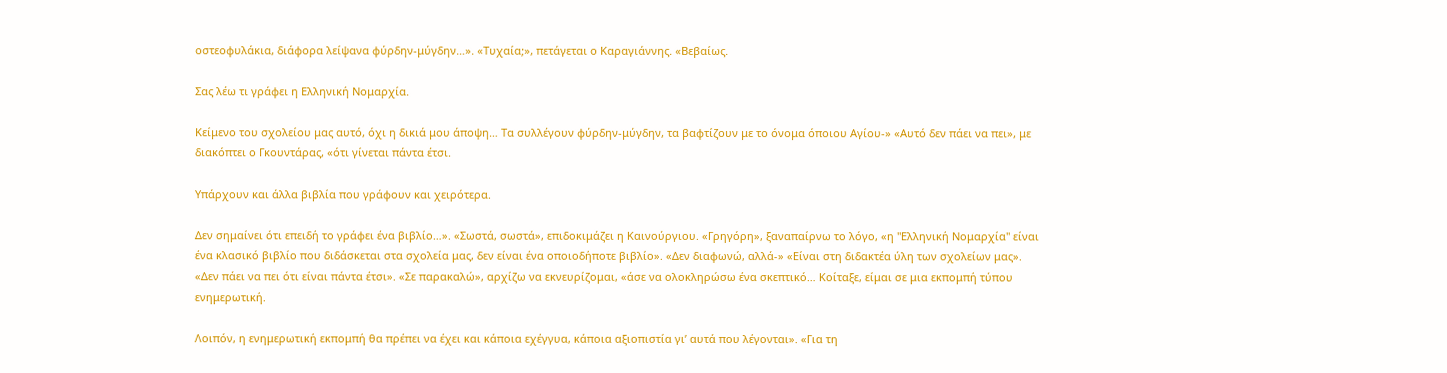οστεοφυλάκια, διάφορα λείψανα φύρδην-μύγδην…». «Τυχαία;», πετάγεται ο Καραγιάννης. «Βεβαίως.

Σας λέω τι γράφει η Ελληνική Νομαρχία.

Κείμενο του σχολείου μας αυτό, όχι η δικιά μου άποψη… Τα συλλέγουν φύρδην-μύγδην, τα βαφτίζουν με το όνομα όποιου Αγίου-» «Αυτό δεν πάει να πει», με διακόπτει ο Γκουντάρας, «ότι γίνεται πάντα έτσι.

Υπάρχουν και άλλα βιβλία που γράφουν και χειρότερα.

Δεν σημαίνει ότι επειδή το γράφει ένα βιβλίο…». «Σωστά, σωστά», επιδοκιμάζει η Καινούργιου. «Γρηγόρη», ξαναπαίρνω το λόγο, «η "Ελληνική Νομαρχία" είναι ένα κλασικό βιβλίο που διδάσκεται στα σχολεία μας, δεν είναι ένα οποιοδήποτε βιβλίο». «Δεν διαφωνώ, αλλά-» «Είναι στη διδακτέα ύλη των σχολείων μας». «Δεν πάει να πει ότι είναι πάντα έτσι». «Σε παρακαλώ», αρχίζω να εκνευρίζομαι, «άσε να ολοκληρώσω ένα σκεπτικό… Κοίταξε, είμαι σε μια εκπομπή τύπου ενημερωτική.

Λοιπόν, η ενημερωτική εκπομπή θα πρέπει να έχει και κάποια εχέγγυα, κάποια αξιοπιστία γι’ αυτά που λέγονται». «Για τη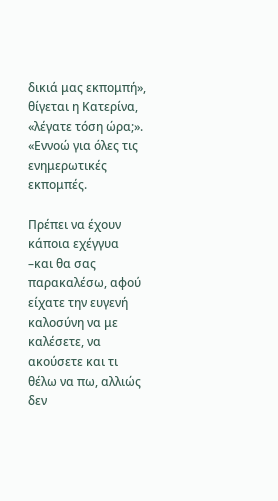δικιά μας εκπομπή», θίγεται η Κατερίνα, «λέγατε τόση ώρα;». «Εννοώ για όλες τις ενημερωτικές εκπομπές.

Πρέπει να έχουν κάποια εχέγγυα –και θα σας παρακαλέσω, αφού είχατε την ευγενή καλοσύνη να με καλέσετε, να ακούσετε και τι θέλω να πω, αλλιώς δεν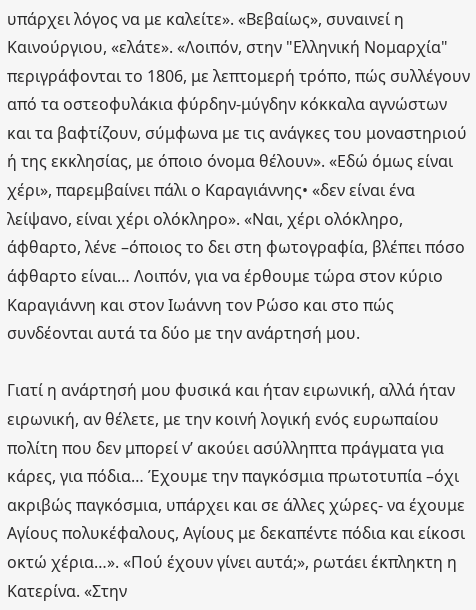υπάρχει λόγος να με καλείτε». «Βεβαίως», συναινεί η Καινούργιου, «ελάτε». «Λοιπόν, στην "Ελληνική Νομαρχία" περιγράφονται το 1806, με λεπτομερή τρόπο, πώς συλλέγουν από τα οστεοφυλάκια φύρδην-μύγδην κόκκαλα αγνώστων και τα βαφτίζουν, σύμφωνα με τις ανάγκες του μοναστηριού ή της εκκλησίας, με όποιο όνομα θέλουν». «Εδώ όμως είναι χέρι», παρεμβαίνει πάλι ο Καραγιάννης• «δεν είναι ένα λείψανο, είναι χέρι ολόκληρο». «Ναι, χέρι ολόκληρο, άφθαρτο, λένε –όποιος το δει στη φωτογραφία, βλέπει πόσο άφθαρτο είναι… Λοιπόν, για να έρθουμε τώρα στον κύριο Καραγιάννη και στον Ιωάννη τον Ρώσο και στο πώς συνδέονται αυτά τα δύο με την ανάρτησή μου.

Γιατί η ανάρτησή μου φυσικά και ήταν ειρωνική, αλλά ήταν ειρωνική, αν θέλετε, με την κοινή λογική ενός ευρωπαίου πολίτη που δεν μπορεί ν’ ακούει ασύλληπτα πράγματα για κάρες, για πόδια… Έχουμε την παγκόσμια πρωτοτυπία –όχι ακριβώς παγκόσμια, υπάρχει και σε άλλες χώρες- να έχουμε Αγίους πολυκέφαλους, Αγίους με δεκαπέντε πόδια και είκοσι οκτώ χέρια…». «Πού έχουν γίνει αυτά;», ρωτάει έκπληκτη η Κατερίνα. «Στην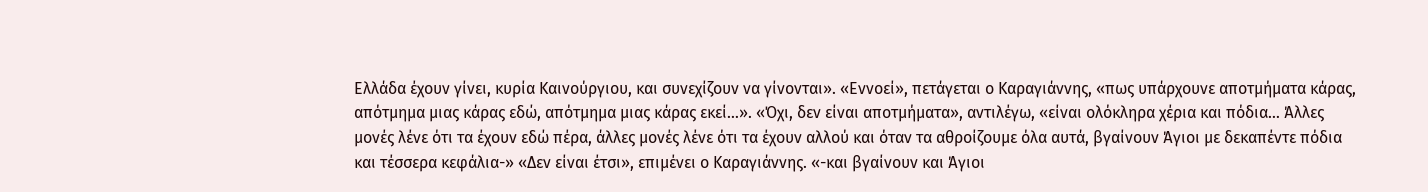Ελλάδα έχουν γίνει, κυρία Καινούργιου, και συνεχίζουν να γίνονται». «Εννοεί», πετάγεται ο Καραγιάννης, «πως υπάρχουνε αποτμήματα κάρας, απότμημα μιας κάρας εδώ, απότμημα μιας κάρας εκεί…». «Όχι, δεν είναι αποτμήματα», αντιλέγω, «είναι ολόκληρα χέρια και πόδια… Άλλες μονές λένε ότι τα έχουν εδώ πέρα, άλλες μονές λένε ότι τα έχουν αλλού και όταν τα αθροίζουμε όλα αυτά, βγαίνουν Άγιοι με δεκαπέντε πόδια και τέσσερα κεφάλια-» «Δεν είναι έτσι», επιμένει ο Καραγιάννης. «-και βγαίνουν και Άγιοι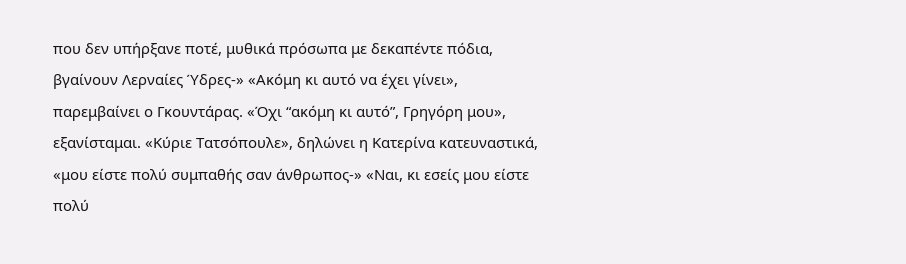που δεν υπήρξανε ποτέ, μυθικά πρόσωπα με δεκαπέντε πόδια, βγαίνουν Λερναίες Ύδρες-» «Ακόμη κι αυτό να έχει γίνει», παρεμβαίνει ο Γκουντάρας. «Όχι “ακόμη κι αυτό”, Γρηγόρη μου», εξανίσταμαι. «Κύριε Τατσόπουλε», δηλώνει η Κατερίνα κατευναστικά, «μου είστε πολύ συμπαθής σαν άνθρωπος-» «Ναι, κι εσείς μου είστε πολύ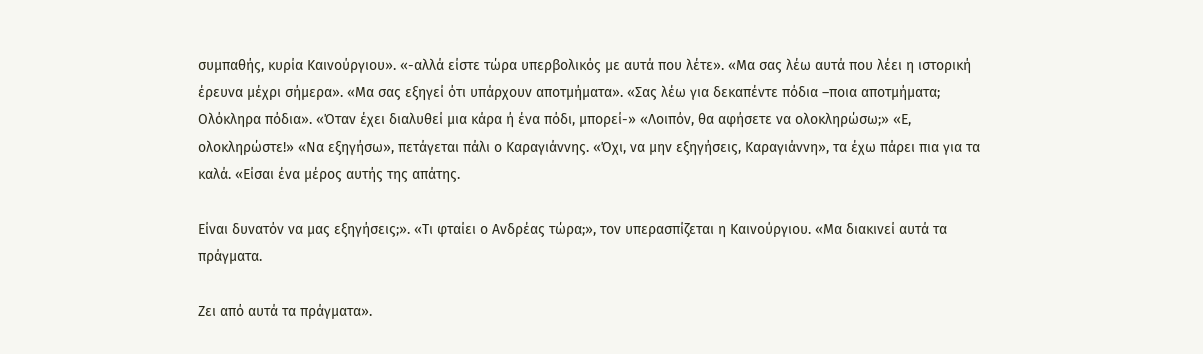συμπαθής, κυρία Καινούργιου». «-αλλά είστε τώρα υπερβολικός με αυτά που λέτε». «Μα σας λέω αυτά που λέει η ιστορική έρευνα μέχρι σήμερα». «Μα σας εξηγεί ότι υπάρχουν αποτμήματα». «Σας λέω για δεκαπέντε πόδια –ποια αποτμήματα; Ολόκληρα πόδια». «Όταν έχει διαλυθεί μια κάρα ή ένα πόδι, μπορεί-» «Λοιπόν, θα αφήσετε να ολοκληρώσω;» «Ε, ολοκληρώστε!» «Να εξηγήσω», πετάγεται πάλι ο Καραγιάννης. «Όχι, να μην εξηγήσεις, Καραγιάννη», τα έχω πάρει πια για τα καλά. «Είσαι ένα μέρος αυτής της απάτης.

Είναι δυνατόν να μας εξηγήσεις;». «Τι φταίει ο Ανδρέας τώρα;», τον υπερασπίζεται η Καινούργιου. «Μα διακινεί αυτά τα πράγματα.

Ζει από αυτά τα πράγματα».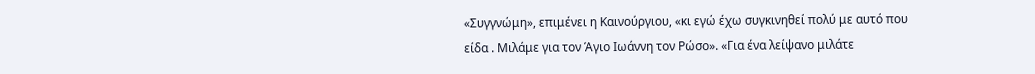«Συγγνώμη», επιμένει η Καινούργιου, «κι εγώ έχω συγκινηθεί πολύ με αυτό που είδα . Μιλάμε για τον Άγιο Ιωάννη τον Ρώσο». «Για ένα λείψανο μιλάτε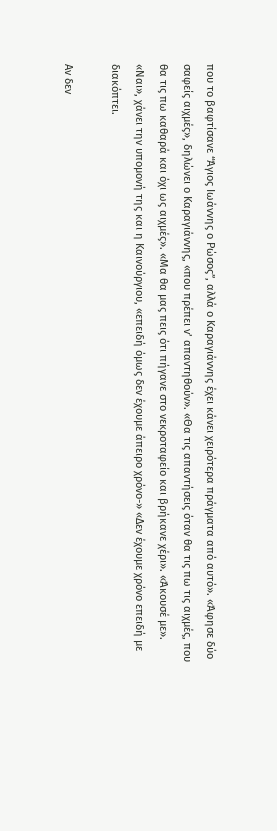που το βαφτίσανε “Άγιος Ιωάννης ο Ρώσος”, αλλά ο Καραγιάννης έχει κάνει χειρότερα πράγματα από αυτό». «Άφησε δύο σαφείς αιχμές», δηλώνει ο Καραγιάννης, «που πρέπει ν’ απαντηθούν». «Θα τις απαντήσεις όταν θα τις πω τις αιχμές, που θα τις πω καθαρά και όχι ως αιχμές». «Μα θα μας πεις ότι πήγανε στο νεκροταφείο και βρήκανε χέρι». «Άκουσέ με». «Ναι», χάνει την υπομονή της και η Καινούργιου, «επειδή όμως δεν έχουμε άπειρο χρόνο-» «Δεν έχουμε χρόνο επειδή με διακόπτει.

Αν δεν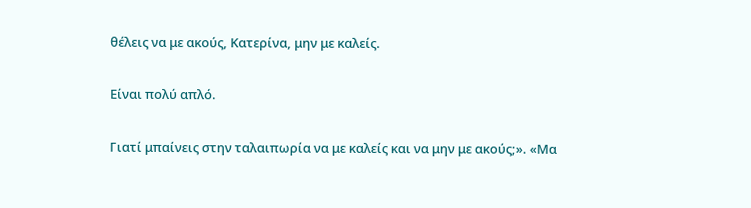θέλεις να με ακούς, Κατερίνα, μην με καλείς.

Είναι πολύ απλό.

Γιατί μπαίνεις στην ταλαιπωρία να με καλείς και να μην με ακούς;». «Μα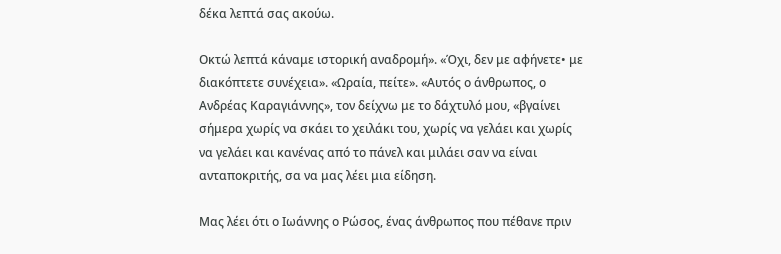δέκα λεπτά σας ακούω.

Οκτώ λεπτά κάναμε ιστορική αναδρομή». «Όχι, δεν με αφήνετε• με διακόπτετε συνέχεια». «Ωραία, πείτε». «Αυτός ο άνθρωπος, ο Ανδρέας Καραγιάννης», τον δείχνω με το δάχτυλό μου, «βγαίνει σήμερα χωρίς να σκάει το χειλάκι του, χωρίς να γελάει και χωρίς να γελάει και κανένας από το πάνελ και μιλάει σαν να είναι ανταποκριτής, σα να μας λέει μια είδηση.

Μας λέει ότι ο Ιωάννης ο Ρώσος, ένας άνθρωπος που πέθανε πριν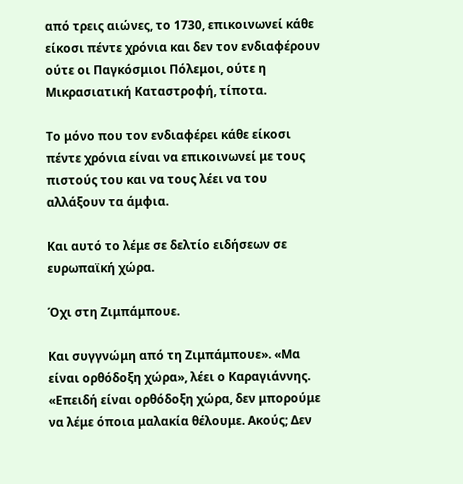από τρεις αιώνες, το 1730, επικοινωνεί κάθε είκοσι πέντε χρόνια και δεν τον ενδιαφέρουν ούτε οι Παγκόσμιοι Πόλεμοι, ούτε η Μικρασιατική Καταστροφή, τίποτα.

Το μόνο που τον ενδιαφέρει κάθε είκοσι πέντε χρόνια είναι να επικοινωνεί με τους πιστούς του και να τους λέει να του αλλάξουν τα άμφια.

Και αυτό το λέμε σε δελτίο ειδήσεων σε ευρωπαϊκή χώρα.

Όχι στη Ζιμπάμπουε.

Και συγγνώμη από τη Ζιμπάμπουε». «Μα είναι ορθόδοξη χώρα», λέει ο Καραγιάννης. «Επειδή είναι ορθόδοξη χώρα, δεν μπορούμε να λέμε όποια μαλακία θέλουμε. Ακούς; Δεν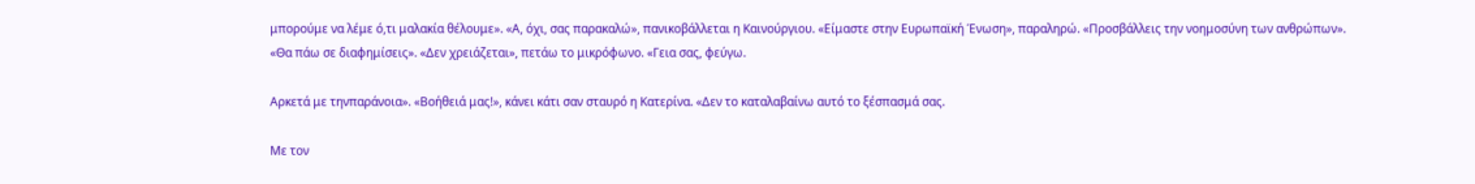μπορούμε να λέμε ό,τι μαλακία θέλουμε». «Α, όχι, σας παρακαλώ», πανικοβάλλεται η Καινούργιου. «Είμαστε στην Ευρωπαϊκή Ένωση», παραληρώ. «Προσβάλλεις την νοημοσύνη των ανθρώπων». «Θα πάω σε διαφημίσεις». «Δεν χρειάζεται», πετάω το μικρόφωνο. «Γεια σας, φεύγω.

Αρκετά με τηνπαράνοια». «Βοήθειά μας!», κάνει κάτι σαν σταυρό η Κατερίνα. «Δεν το καταλαβαίνω αυτό το ξέσπασμά σας.

Με τον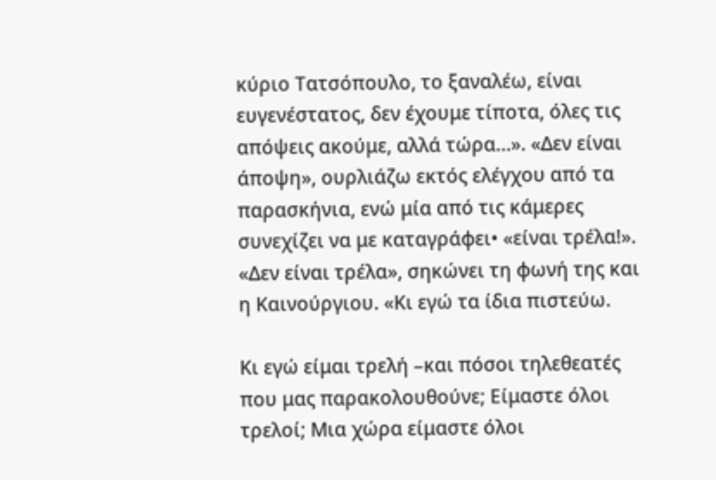κύριο Τατσόπουλο, το ξαναλέω, είναι ευγενέστατος, δεν έχουμε τίποτα, όλες τις απόψεις ακούμε, αλλά τώρα…». «Δεν είναι άποψη», ουρλιάζω εκτός ελέγχου από τα παρασκήνια, ενώ μία από τις κάμερες συνεχίζει να με καταγράφει• «είναι τρέλα!». «Δεν είναι τρέλα», σηκώνει τη φωνή της και η Καινούργιου. «Κι εγώ τα ίδια πιστεύω.

Κι εγώ είμαι τρελή –και πόσοι τηλεθεατές που μας παρακολουθούνε; Είμαστε όλοι τρελοί; Μια χώρα είμαστε όλοι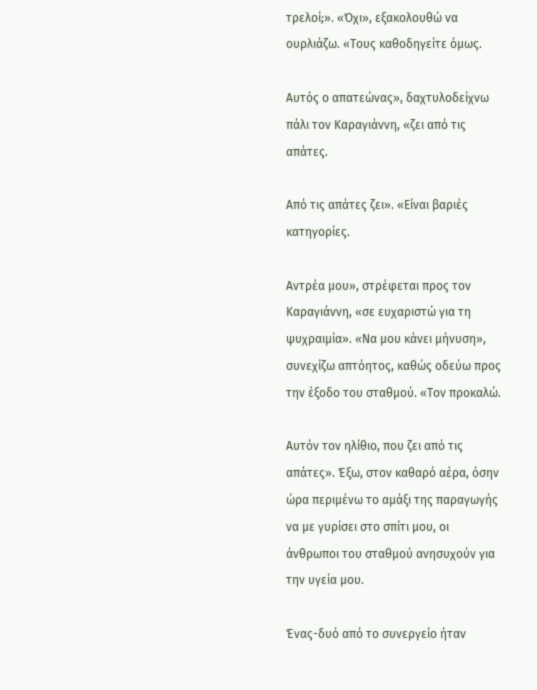τρελοί;». «Όχι», εξακολουθώ να ουρλιάζω. «Τους καθοδηγείτε όμως.

Αυτός ο απατεώνας», δαχτυλοδείχνω πάλι τον Καραγιάννη, «ζει από τις απάτες.

Από τις απάτες ζει». «Είναι βαριές κατηγορίες.

Αντρέα μου», στρέφεται προς τον Καραγιάννη, «σε ευχαριστώ για τη ψυχραιμία». «Να μου κάνει μήνυση», συνεχίζω απτόητος, καθώς οδεύω προς την έξοδο του σταθμού. «Τον προκαλώ.

Αυτόν τον ηλίθιο, που ζει από τις απάτες». Έξω, στον καθαρό αέρα, όσην ώρα περιμένω το αμάξι της παραγωγής να με γυρίσει στο σπίτι μου, οι άνθρωποι του σταθμού ανησυχούν για την υγεία μου.

Ένας-δυό από το συνεργείο ήταν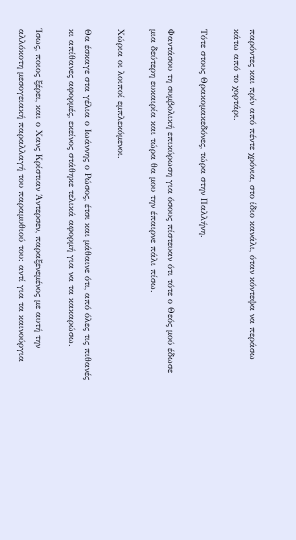παρόντες και πρίν από πέντε χρόνια, στο ίδιο κανάλι, όταν κόντεψα να περάσω κάτω από το χορτάρι.

Τότε στους Θρακομακεδόνες, τώρα στην Παλλήνη.

Φαντάσου τη συμβολική επικύρωση για όσους πίστευαν ότι τότε ο Θεός μού έδωσε μια δεύτερη ευκαιρία και τώρα θα μου την έπαιρνε πάλι πίσω.

Χώρια οι λοιποί εμπλεκόμενοι.

Θα έσκαγε στα γέλια ο Ιωάννης ο Ρώσος, έτσι και μάθαινε ότι, από όλες τις πιθανές κι απίθανες αφορμές, εκείνος στάθηκε τελικά αφορμή για να τα κακαρώσω.

Ίσως, ποιος ξέρει, και ο Χανς Κρίστιαν Άντερσεν, παραξενεμένος με αυτή την αλλόκοτη μεσογειακή παραλλαγή του παραμυθιού του: αντί για τα καινούργια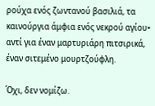ρούχα ενός ζωντανού βασιλιά, τα καινούργια άμφια ενός νεκρού αγίου• αντί για έναν μαρτυριάρη πιτσιρικά, έναν σιτεμένο μουρτζούφλη.

Όχι, δεν νομίζω.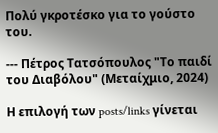Πολύ γκροτέσκο για το γούστο του.

--- Πέτρος Τατσόπουλος "Το παιδί του Διαβόλου" (Μεταίχμιο, 2024)

Η επιλογή των posts/links γίνεται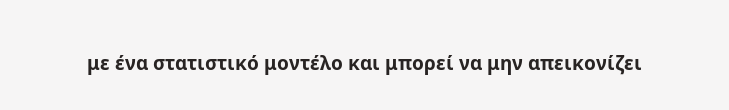με ένα στατιστικό μοντέλο και μπορεί να μην απεικονίζει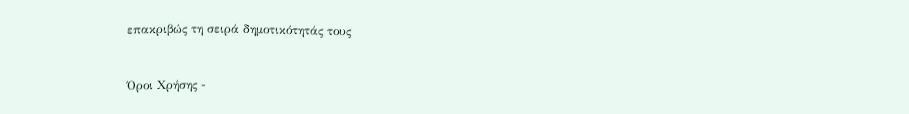επακριβώς τη σειρά δημοτικότητάς τους


Όροι Χρήσης -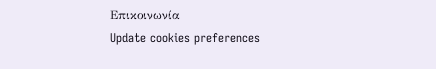Επικοινωνία
Update cookies preferences